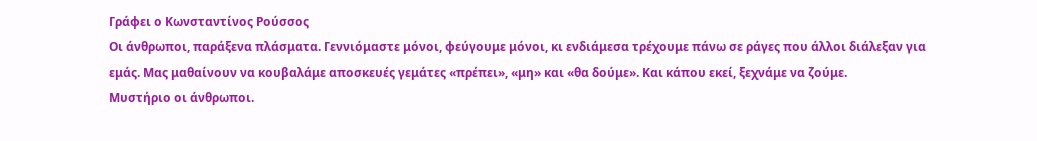Γράφει ο Κωνσταντίνος Ρούσσος
Οι άνθρωποι, παράξενα πλάσματα. Γεννιόμαστε μόνοι, φεύγουμε μόνοι, κι ενδιάμεσα τρέχουμε πάνω σε ράγες που άλλοι διάλεξαν για εμάς. Μας μαθαίνουν να κουβαλάμε αποσκευές γεμάτες «πρέπει», «μη» και «θα δούμε». Και κάπου εκεί, ξεχνάμε να ζούμε.
Μυστήριο οι άνθρωποι.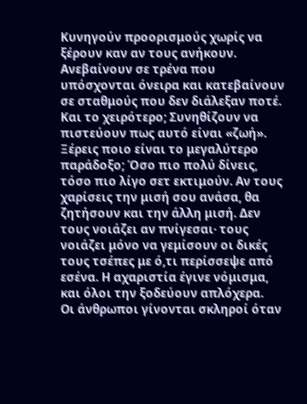Κυνηγούν προορισμούς χωρίς να ξέρουν καν αν τους ανήκουν. Ανεβαίνουν σε τρένα που υπόσχονται όνειρα και κατεβαίνουν σε σταθμούς που δεν διάλεξαν ποτέ. Και το χειρότερο; Συνηθίζουν να πιστεύουν πως αυτό είναι «ζωή».
Ξέρεις ποιο είναι το μεγαλύτερο παράδοξο; Όσο πιο πολύ δίνεις, τόσο πιο λίγο σετ εκτιμούν. Αν τους χαρίσεις την μισή σου ανάσα, θα ζητήσουν και την άλλη μισή. Δεν τους νοιάζει αν πνίγεσαι· τους νοιάζει μόνο να γεμίσουν οι δικές τους τσέπες με ό,τι περίσσεψε από εσένα. Η αχαριστία έγινε νόμισμα, και όλοι την ξοδεύουν απλόχερα.
Οι άνθρωποι γίνονται σκληροί όταν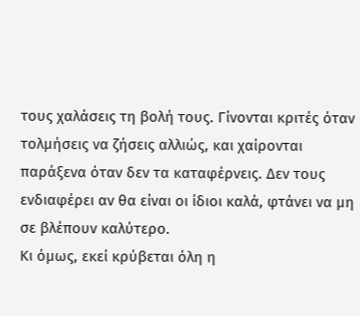τους χαλάσεις τη βολή τους. Γίνονται κριτές όταν τολμήσεις να ζήσεις αλλιώς, και χαίρονται παράξενα όταν δεν τα καταφέρνεις. Δεν τους ενδιαφέρει αν θα είναι οι ίδιοι καλά, φτάνει να μη σε βλέπουν καλύτερο.
Κι όμως, εκεί κρύβεται όλη η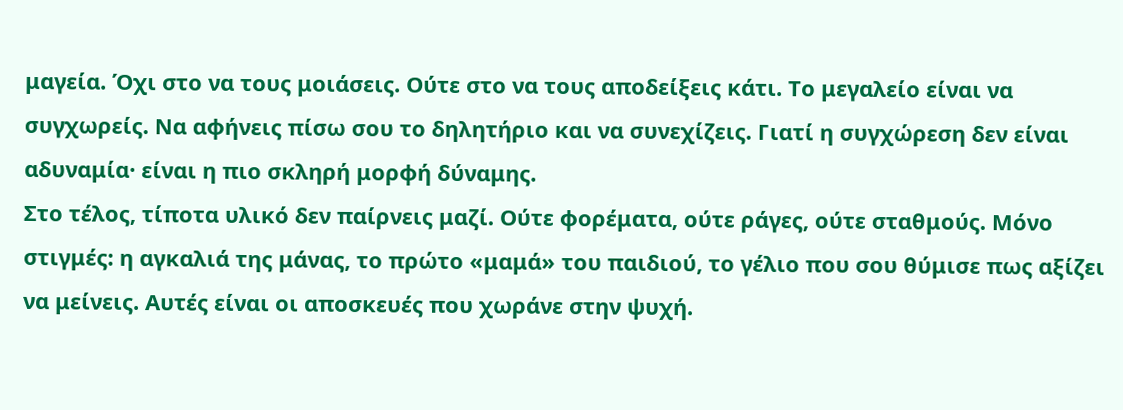μαγεία. Όχι στο να τους μοιάσεις. Ούτε στο να τους αποδείξεις κάτι. Το μεγαλείο είναι να συγχωρείς. Να αφήνεις πίσω σου το δηλητήριο και να συνεχίζεις. Γιατί η συγχώρεση δεν είναι αδυναμία· είναι η πιο σκληρή μορφή δύναμης.
Στο τέλος, τίποτα υλικό δεν παίρνεις μαζί. Ούτε φορέματα, ούτε ράγες, ούτε σταθμούς. Μόνο στιγμές: η αγκαλιά της μάνας, το πρώτο «μαμά» του παιδιού, το γέλιο που σου θύμισε πως αξίζει να μείνεις. Αυτές είναι οι αποσκευές που χωράνε στην ψυχή.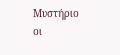Μυστήριο οι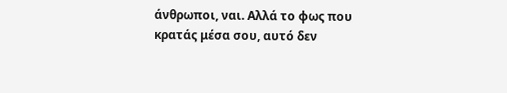άνθρωποι, ναι. Αλλά το φως που κρατάς μέσα σου, αυτό δεν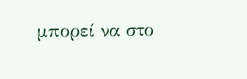μπορεί να στο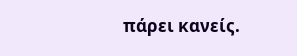πάρει κανείς.